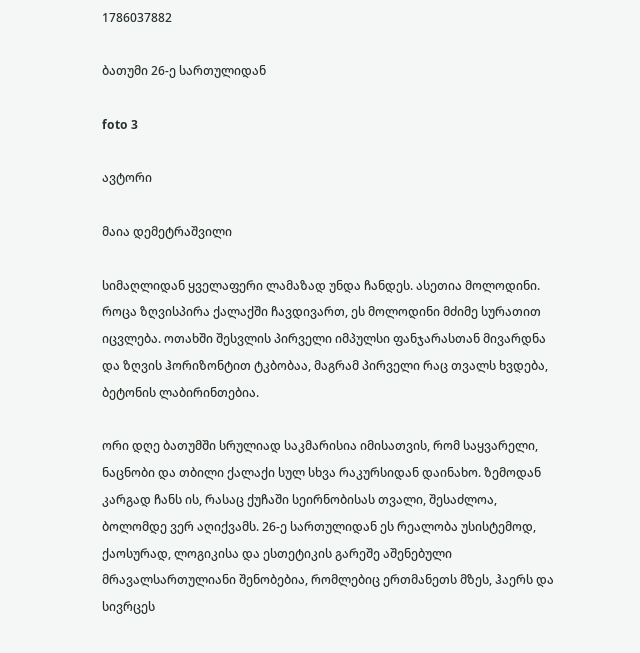1786037882

ბათუმი 26-ე სართულიდან

foto 3

ავტორი

მაია დემეტრაშვილი

სიმაღლიდან ყველაფერი ლამაზად უნდა ჩანდეს. ასეთია მოლოდინი. როცა ზღვისპირა ქალაქში ჩავდივართ, ეს მოლოდინი მძიმე სურათით იცვლება. ოთახში შესვლის პირველი იმპულსი ფანჯარასთან მივარდნა და ზღვის ჰორიზონტით ტკბობაა, მაგრამ პირველი რაც თვალს ხვდება, ბეტონის ლაბირინთებია.

ორი დღე ბათუმში სრულიად საკმარისია იმისათვის, რომ საყვარელი, ნაცნობი და თბილი ქალაქი სულ სხვა რაკურსიდან დაინახო. ზემოდან კარგად ჩანს ის, რასაც ქუჩაში სეირნობისას თვალი, შესაძლოა, ბოლომდე ვერ აღიქვამს. 26-ე სართულიდან ეს რეალობა უსისტემოდ, ქაოსურად, ლოგიკისა და ესთეტიკის გარეშე აშენებული მრავალსართულიანი შენობებია, რომლებიც ერთმანეთს მზეს, ჰაერს და სივრცეს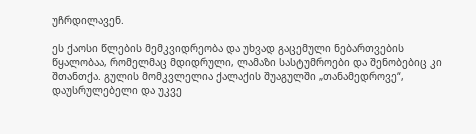უჩრდილავენ.

ეს ქაოსი წლების მემკვიდრეობა და უხვად გაცემული ნებართვების წყალობაა, რომელმაც მდიდრული, ლამაზი სასტუმროები და შენობებიც კი შთანთქა. გულის მომკვლელია ქალაქის შუაგულში „თანამედროვე“, დაუსრულებელი და უკვე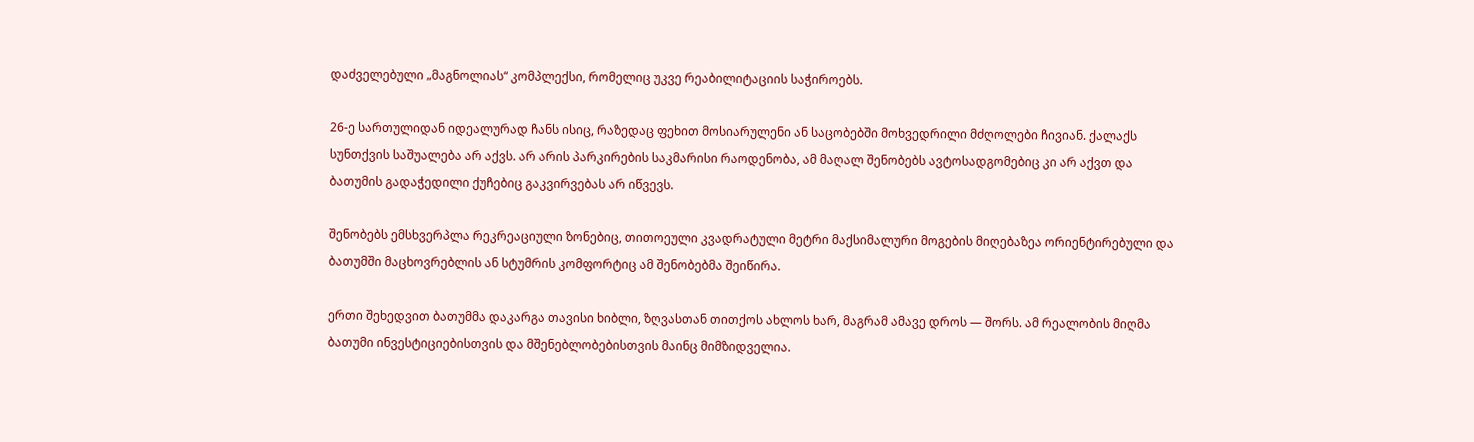დაძველებული „მაგნოლიას“ კომპლექსი, რომელიც უკვე რეაბილიტაციის საჭიროებს.

26-ე სართულიდან იდეალურად ჩანს ისიც, რაზედაც ფეხით მოსიარულენი ან საცობებში მოხვედრილი მძღოლები ჩივიან. ქალაქს სუნთქვის საშუალება არ აქვს. არ არის პარკირების საკმარისი რაოდენობა, ამ მაღალ შენობებს ავტოსადგომებიც კი არ აქვთ და ბათუმის გადაჭედილი ქუჩებიც გაკვირვებას არ იწვევს.

შენობებს ემსხვერპლა რეკრეაციული ზონებიც, თითოეული კვადრატული მეტრი მაქსიმალური მოგების მიღებაზეა ორიენტირებული და ბათუმში მაცხოვრებლის ან სტუმრის კომფორტიც ამ შენობებმა შეიწირა.

ერთი შეხედვით ბათუმმა დაკარგა თავისი ხიბლი, ზღვასთან თითქოს ახლოს ხარ, მაგრამ ამავე დროს — შორს. ამ რეალობის მიღმა ბათუმი ინვესტიციებისთვის და მშენებლობებისთვის მაინც მიმზიდველია.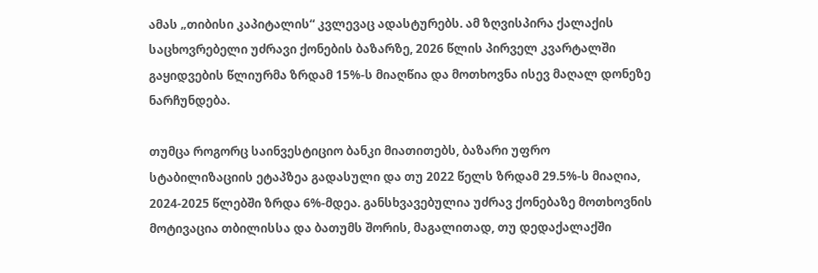ამას „თიბისი კაპიტალის“ კვლევაც ადასტურებს. ამ ზღვისპირა ქალაქის საცხოვრებელი უძრავი ქონების ბაზარზე, 2026 წლის პირველ კვარტალში გაყიდვების წლიურმა ზრდამ 15%-ს მიაღწია და მოთხოვნა ისევ მაღალ დონეზე ნარჩუნდება.

თუმცა როგორც საინვესტიციო ბანკი მიათითებს, ბაზარი უფრო სტაბილიზაციის ეტაპზეა გადასული და თუ 2022 წელს ზრდამ 29.5%-ს მიაღია, 2024-2025 წლებში ზრდა 6%-მდეა. განსხვავებულია უძრავ ქონებაზე მოთხოვნის მოტივაცია თბილისსა და ბათუმს შორის, მაგალითად, თუ დედაქალაქში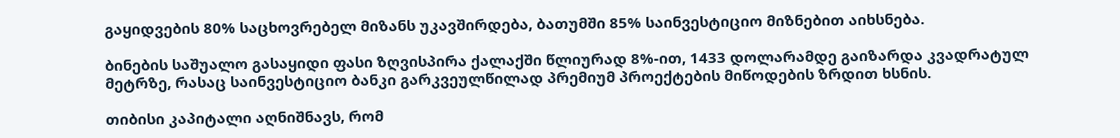გაყიდვების 80% საცხოვრებელ მიზანს უკავშირდება, ბათუმში 85% საინვესტიციო მიზნებით აიხსნება.

ბინების საშუალო გასაყიდი ფასი ზღვისპირა ქალაქში წლიურად 8%-ით, 1433 დოლარამდე გაიზარდა კვადრატულ მეტრზე, რასაც საინვესტიციო ბანკი გარკვეულწილად პრემიუმ პროექტების მიწოდების ზრდით ხსნის.

თიბისი კაპიტალი აღნიშნავს, რომ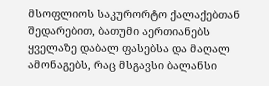მსოფლიოს საკურორტო ქალაქებთან შედარებით, ბათუმი აერთიანებს ყველაზე დაბალ ფასებსა და მაღალ ამონაგებს, რაც მსგავსი ბალანსი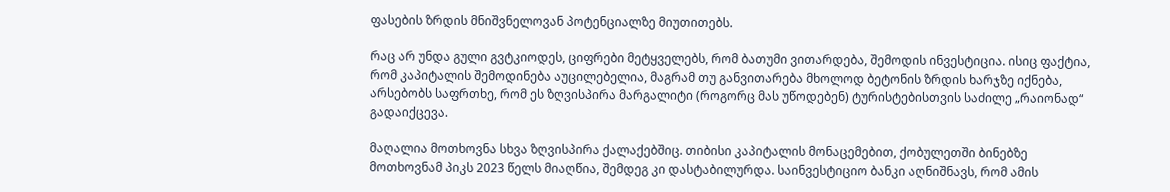ფასების ზრდის მნიშვნელოვან პოტენციალზე მიუთითებს.

რაც არ უნდა გული გვტკიოდეს, ციფრები მეტყველებს, რომ ბათუმი ვითარდება, შემოდის ინვესტიცია. ისიც ფაქტია, რომ კაპიტალის შემოდინება აუცილებელია, მაგრამ თუ განვითარება მხოლოდ ბეტონის ზრდის ხარჯზე იქნება, არსებობს საფრთხე, რომ ეს ზღვისპირა მარგალიტი (როგორც მას უწოდებენ) ტურისტებისთვის საძილე „რაიონად“ გადაიქცევა.

მაღალია მოთხოვნა სხვა ზღვისპირა ქალაქებშიც. თიბისი კაპიტალის მონაცემებით, ქობულეთში ბინებზე მოთხოვნამ პიკს 2023 წელს მიაღწია, შემდეგ კი დასტაბილურდა. საინვესტიციო ბანკი აღნიშნავს, რომ ამის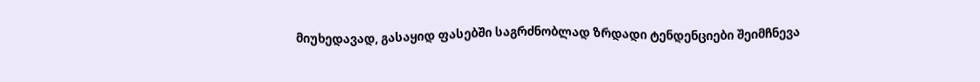მიუხედავად, გასაყიდ ფასებში საგრძნობლად ზრდადი ტენდენციები შეიმჩნევა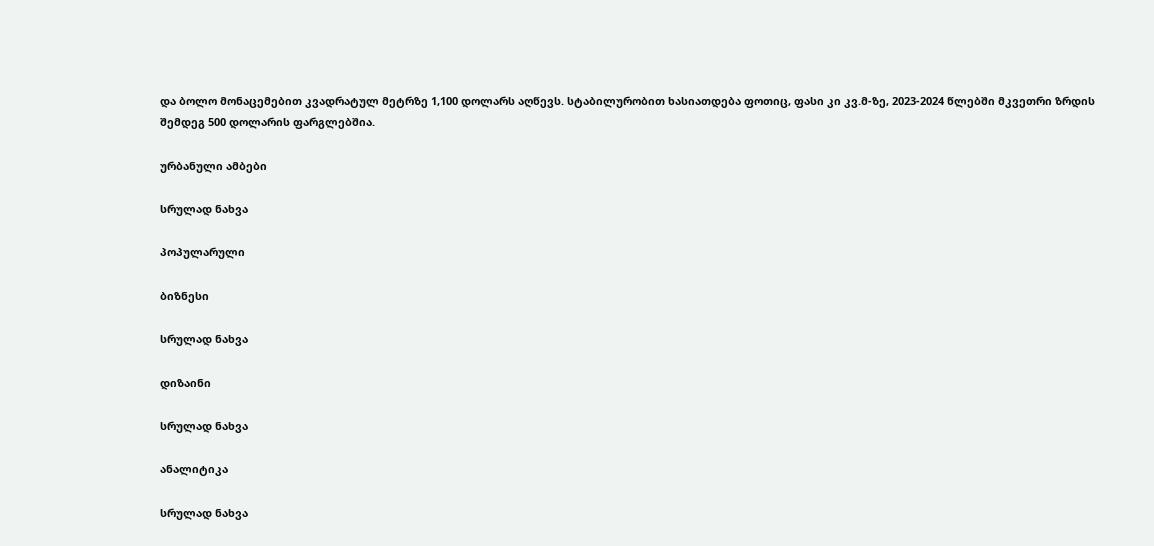და ბოლო მონაცემებით კვადრატულ მეტრზე 1,100 დოლარს აღწევს. სტაბილურობით ხასიათდება ფოთიც, ფასი კი კვ.მ-ზე, 2023-2024 წლებში მკვეთრი ზრდის შემდეგ 500 დოლარის ფარგლებშია.

ურბანული ამბები

სრულად ნახვა

პოპულარული

ბიზნესი

სრულად ნახვა

დიზაინი

სრულად ნახვა

ანალიტიკა

სრულად ნახვა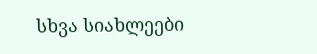სხვა სიახლეები